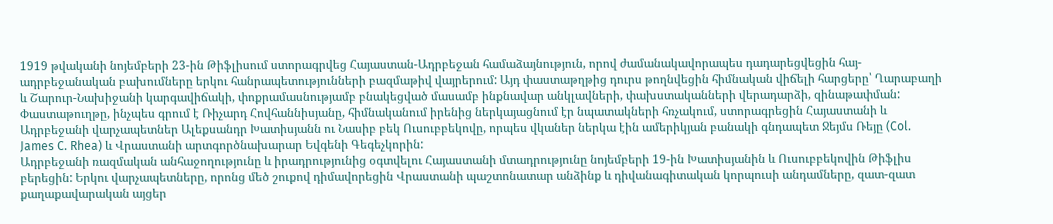1919 թվականի նոյեմբերի 23-ին Թիֆլիսում ստորագրվեց Հայաստան-Ադրբեջան համաձայնություն, որով ժամանակավորապես դադարեցվեցին հայ-ադրբեջանական բախումները երկու հանրապետությունների բազմաթիվ վայրերում: Այդ փաստաթղթից դուրս թողնվեցին հիմնական վիճելի հարցերը՝ Ղարաբաղի և Շարուր-Նախիջանի կարգավիճակի, փոքրամասնությամբ բնակեցված մասամբ ինքնավար անկլավների, փախստականների վերադարձի, զինաթափման:
Փաստաթուղթը, ինչպես գրում է Ռիչարդ Հովհաննիսյանը, հիմնականում իրենից ներկայացնում էր նպատակների հռչակում, ստորագրեցին Հայաստանի և Ադրբեջանի վարչապետներ Ալեքսանդր Խատիսյանն ու Նասիբ բեկ Ուսուբբեկովը, որպես վկաներ ներկա էին ամերիկյան բանակի գնդապետ Ջեյմս Ռեյը (Col. James C. Rhea) և Վրաստանի արտգործնախարար Եվգենի Գեգեչկորին:
Ադրբեջանի ռազմական անհաջողությունը և իրադրությունից օգտվելու Հայաստանի մտադրությունը նոյեմբերի 19-ին Խատիսյանին և Ուսուբբեկովին Թիֆլիս բերեցին: Երկու վարչապետները, որոնց մեծ շուքով դիմավորեցին Վրաստանի պաշտոնատար անձինք և դիվանագիտական կորպուսի անդամները, զատ-զատ քաղաքավարական այցեր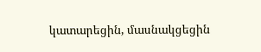կատարեցին, մասնակցեցին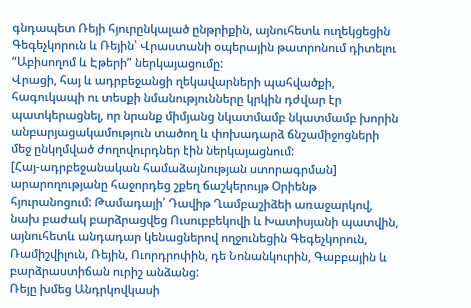գնդապետ Ռեյի հյուրընկալած ընթրիքին, այնուհետև ուղեկցեցին Գեգեչկորուն և Ռեյին՝ Վրաստանի օպերային թատրոնում դիտելու “Աբիսողոմ և Էթերի” ներկայացումը:
Վրացի, հայ և ադրբեջանցի ղեկավարների պահվածքի, հագուկապի ու տեսքի նմանությունները կրկին դժվար էր պատկերացնել, որ նրանք միմյանց նկատմամբ նկատմամբ խորին անբարյացակամություն տածող և փոխադարձ ճնշամիջոցների մեջ ընկղմված ժողովուրդներ էին ներկայացնում:
[Հայ-ադրբեջանական համաձայնության ստորագրման] արարողությանը հաջորդեց շքեղ ճաշկերույթ Օրիենթ հյուրանոցում: Թամադայի՝ Դավիթ Ղամբաշիձեի առաջարկով, նախ բաժակ բարձրացվեց Ուսուբբեկովի և Խատիսյանի պատվին, այնուհետև անդադար կենացներով ողջունեցին Գեգեչկորուն, Ռամիշվիլուն, Ռեյին, Ուորդրոփին, դե Նոնանկուրին, Գաբբային և բարձրաստիճան ուրիշ անձանց:
Ռեյը խմեց Անդրկովկասի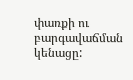փառքի ու բարգավաճման կենացը: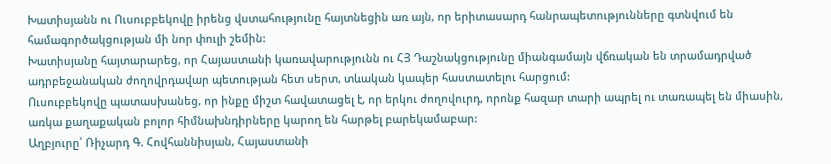Խատիսյանն ու Ուսուբբեկովը իրենց վստահությունը հայտնեցին առ այն, որ երիտասարդ հանրապետությունները գտնվում են համագործակցության մի նոր փուլի շեմին:
Խատիսյանը հայտարարեց, որ Հայաստանի կառավարությունն ու ՀՅ Դաշնակցությունը միանգամայն վճռական են տրամադրված ադրբեջանական ժողովրդավար պետության հետ սերտ, տևական կապեր հաստատելու հարցում:
Ուսուբբեկովը պատասխանեց, որ ինքը միշտ հավատացել է, որ երկու ժողովուրդ, որոնք հազար տարի ապրել ու տառապել են միասին, առկա քաղաքական բոլոր հիմնախնդիրները կարող են հարթել բարեկամաբար:
Աղբյուրը՝ Ռիչարդ Գ. Հովհաննիսյան, Հայաստանի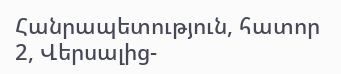Հանրապետություն, հատոր 2, Վերսալից-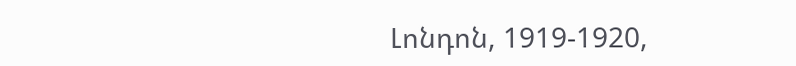Լոնդոն, 1919-1920,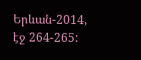Երևան-2014, էջ 264-265: